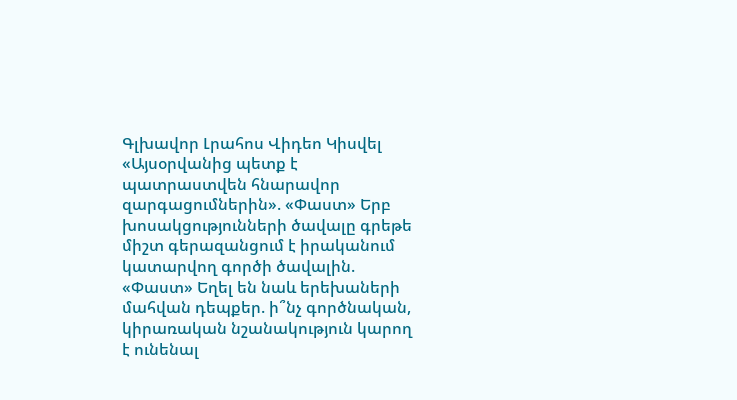Գլխավոր Լրահոս Վիդեո Կիսվել
«Այսօրվանից պետք է պատրաստվեն հնարավոր զարգացումներին». «Փաստ» Երբ խոսակցությունների ծավալը գրեթե միշտ գերազանցում է իրականում կատարվող գործի ծավալին. «Փաստ» Եղել են նաև երեխաների մահվան դեպքեր. ի՞նչ գործնական, կիրառական նշանակություն կարող է ունենալ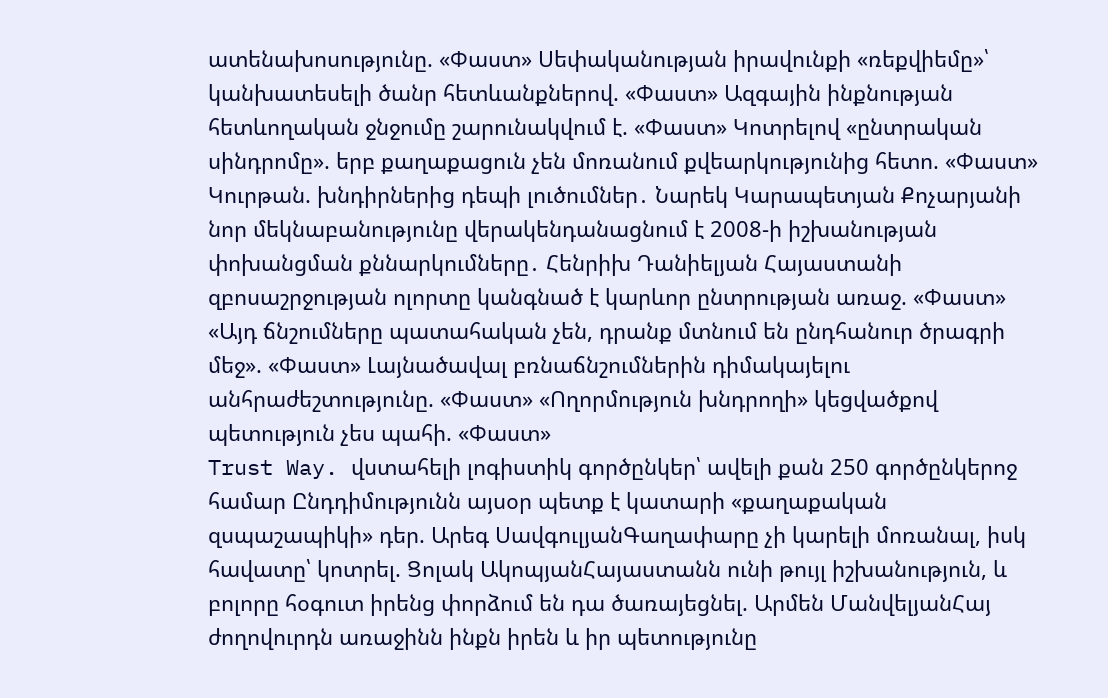ատենախոսությունը. «Փաստ» Սեփականության իրավունքի «ռեքվիեմը»՝ կանխատեսելի ծանր հետևանքներով. «Փաստ» Ազգային ինքնության հետևողական ջնջումը շարունակվում է. «Փաստ» Կոտրելով «ընտրական սինդրոմը». երբ քաղաքացուն չեն մոռանում քվեարկությունից հետո. «Փաստ» Կուրթան. խնդիրներից դեպի լուծումներ․ Նարեկ Կարապետյան Քոչարյանի նոր մեկնաբանությունը վերակենդանացնում է 2008-ի իշխանության փոխանցման քննարկումները․ Հենրիխ Դանիելյան Հայաստանի զբոսաշրջության ոլորտը կանգնած է կարևոր ընտրության առաջ. «Փաստ» «Այդ ճնշումները պատահական չեն, դրանք մտնում են ընդհանուր ծրագրի մեջ». «Փաստ» Լայնածավալ բռնաճնշումներին դիմակայելու անհրաժեշտությունը. «Փաստ» «Ողորմություն խնդրողի» կեցվածքով պետություն չես պահի. «Փաստ»
Trust Way. վստահելի լոգիստիկ գործընկեր՝ ավելի քան 250 գործընկերոջ համար Ընդդիմությունն այսօր պետք է կատարի «քաղաքական զսպաշապիկի» դեր. Արեգ ՍավգուլյանԳաղափարը չի կարելի մոռանալ, իսկ հավատը՝ կոտրել. Ցոլակ ԱկոպյանՀայաստանն ունի թույլ իշխանություն, և բոլորը հօգուտ իրենց փորձում են դա ծառայեցնել. Արմեն ՄանվելյանՀայ ժողովուրդն առաջինն ինքն իրեն և իր պետությունը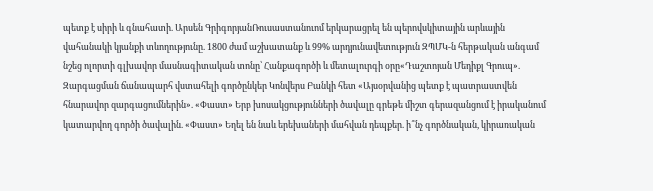պետք է սիրի և գնահատի. Արսեն ԳրիգորյանՌուսաստանուոմ երկարացրել են պերովսկիտային արևային վահանակի կյանքի տևողությունը. 1800 ժամ աշխատանք և 99% արդյունավետություն ԶՊՄԿ-ն հերթական անգամ նշեց ոլորտի գլխավոր մասնագիտական տոնը՝ Հանքագործի և մետալուրգի օրը«Դաշտոյան Մեդիքլ Գրուպ». Զարգացման ճանապարհ վստահելի գործընկեր Կոնվերս Բանկի հետ «Այսօրվանից պետք է պատրաստվեն հնարավոր զարգացումներին». «Փաստ» Երբ խոսակցությունների ծավալը գրեթե միշտ գերազանցում է իրականում կատարվող գործի ծավալին. «Փաստ» Եղել են նաև երեխաների մահվան դեպքեր. ի՞նչ գործնական, կիրառական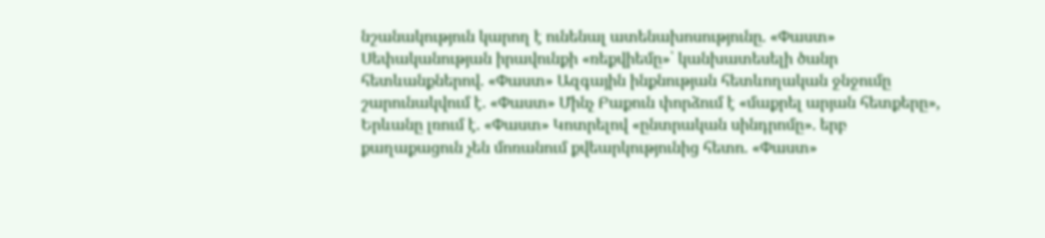նշանակություն կարող է ունենալ ատենախոսությունը. «Փաստ» Սեփականության իրավունքի «ռեքվիեմը»՝ կանխատեսելի ծանր հետևանքներով. «Փաստ» Ազգային ինքնության հետևողական ջնջումը շարունակվում է. «Փաստ» Մինչ Բաքուն փորձում է «մաքրել արյան հետքերը», Երևանը լռում է. «Փաստ» Կոտրելով «ընտրական սինդրոմը». երբ քաղաքացուն չեն մոռանում քվեարկությունից հետո. «Փաստ»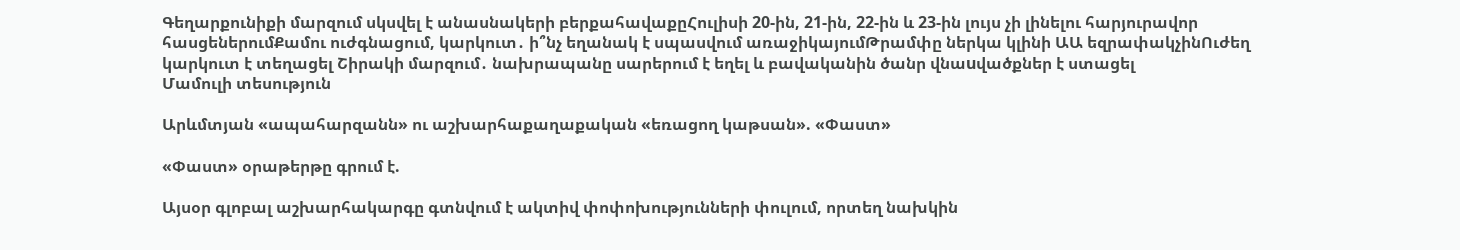Գեղարքունիքի մարզում սկսվել է անասնակերի բերքահավաքըՀուլիսի 20-ին, 21-ին, 22-ին և 23-ին լույս չի լինելու հարյուրավոր հասցեներումՔամու ուժգնացում, կարկուտ․ ի՞նչ եղանակ է սպասվում առաջիկայումԹրամփը ներկա կլինի ԱԱ եզրափակչինՈւժեղ կարկուտ է տեղացել Շիրակի մարզում․ նախրապանը սարերում է եղել և բավականին ծանր վնաuվածքներ է ստացել
Մամուլի տեսություն

Արևմտյան «ապահարզանն» ու աշխարհաքաղաքական «եռացող կաթսան». «Փաստ»

«Փաստ» օրաթերթը գրում է.

Այսօր գլոբալ աշխարհակարգը գտնվում է ակտիվ փոփոխությունների փուլում, որտեղ նախկին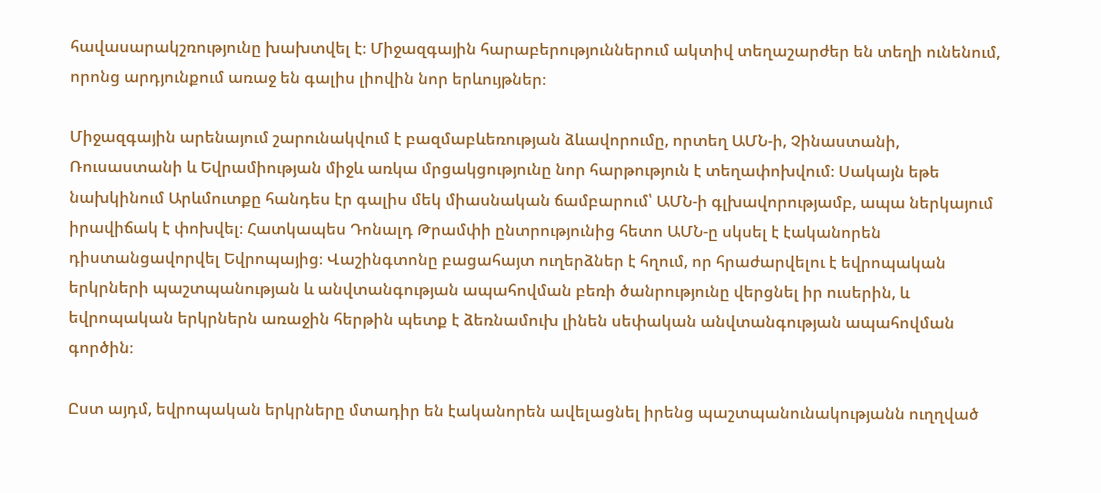հավասարակշռությունը խախտվել է։ Միջազգային հարաբերություններում ակտիվ տեղաշարժեր են տեղի ունենում, որոնց արդյունքում առաջ են գալիս լիովին նոր երևույթներ։

Միջազգային արենայում շարունակվում է բազմաբևեռության ձևավորումը, որտեղ ԱՄՆ-ի, Չինաստանի, Ռուսաստանի և Եվրամիության միջև առկա մրցակցությունը նոր հարթություն է տեղափոխվում։ Սակայն եթե նախկինում Արևմուտքը հանդես էր գալիս մեկ միասնական ճամբարում՝ ԱՄՆ-ի գլխավորությամբ, ապա ներկայում իրավիճակ է փոխվել։ Հատկապես Դոնալդ Թրամփի ընտրությունից հետո ԱՄՆ-ը սկսել է էականորեն դիստանցավորվել Եվրոպայից։ Վաշինգտոնը բացահայտ ուղերձներ է հղում, որ հրաժարվելու է եվրոպական երկրների պաշտպանության և անվտանգության ապահովման բեռի ծանրությունը վերցնել իր ուսերին, և եվրոպական երկրներն առաջին հերթին պետք է ձեռնամուխ լինեն սեփական անվտանգության ապահովման գործին։

Ըստ այդմ, եվրոպական երկրները մտադիր են էականորեն ավելացնել իրենց պաշտպանունակությանն ուղղված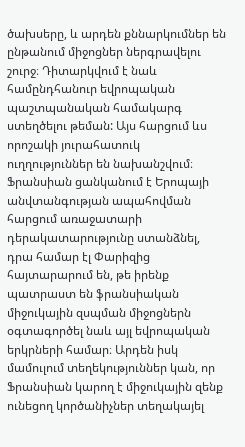ծախսերը, և արդեն քննարկումներ են ընթանում միջոցներ ներգրավելու շուրջ։ Դիտարկվում է նաև համընդհանուր եվրոպական պաշտպանական համակարգ ստեղծելու թեման: Այս հարցում ևս որոշակի յուրահատուկ ուղղություններ են նախանշվում։ Ֆրանսիան ցանկանում է Երոպայի անվտանգության ապահովման հարցում առաջատարի դերակատարությունը ստանձնել, դրա համար էլ Փարիզից հայտարարում են, թե իրենք պատրաստ են ֆրանսիական միջուկային զսպման միջոցներն օգտագործել նաև այլ եվրոպական երկրների համար։ Արդեն իսկ մամուլում տեղեկություններ կան, որ Ֆրանսիան կարող է միջուկային զենք ունեցող կործանիչներ տեղակայել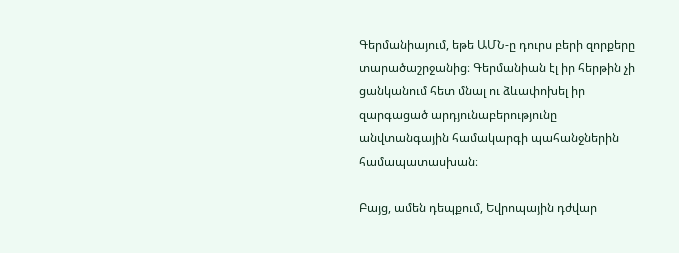Գերմանիայում, եթե ԱՄՆ-ը դուրս բերի զորքերը տարածաշրջանից։ Գերմանիան էլ իր հերթին չի ցանկանում հետ մնալ ու ձևափոխել իր զարգացած արդյունաբերությունը անվտանգային համակարգի պահանջներին համապատասխան։

Բայց, ամեն դեպքում, Եվրոպային դժվար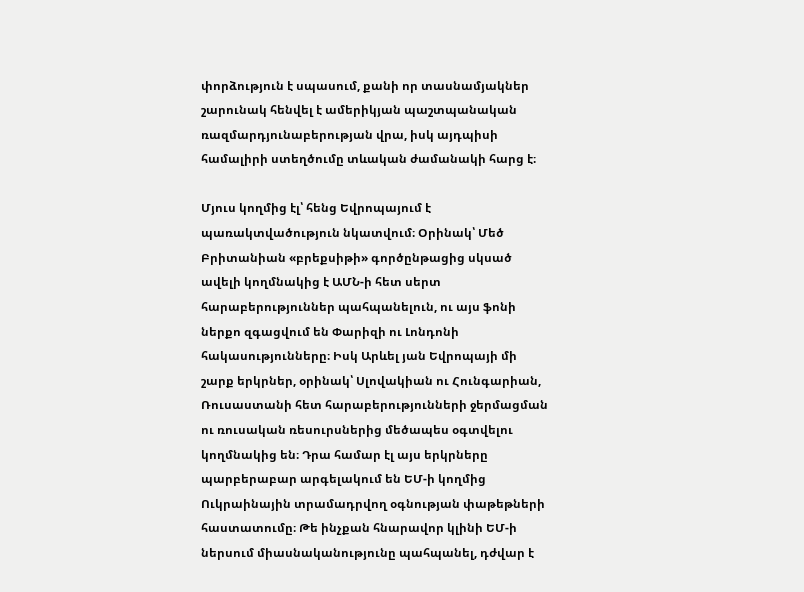փորձություն է սպասում, քանի որ տասնամյակներ շարունակ հենվել է ամերիկյան պաշտպանական ռազմարդյունաբերության վրա, իսկ այդպիսի համալիրի ստեղծումը տևական ժամանակի հարց է։

Մյուս կողմից էլ՝ հենց Եվրոպայում է պառակտվածություն նկատվում։ Օրինակ՝ Մեծ Բրիտանիան «բրեքսիթի» գործընթացից սկսած ավելի կողմնակից է ԱՄՆ-ի հետ սերտ հարաբերություններ պահպանելուն, ու այս ֆոնի ներքո զգացվում են Փարիզի ու Լոնդոնի հակասությունները։ Իսկ Արևել յան Եվրոպայի մի շարք երկրներ, օրինակ՝ Սլովակիան ու Հունգարիան, Ռուսաստանի հետ հարաբերությունների ջերմացման ու ռուսական ռեսուրսներից մեծապես օգտվելու կողմնակից են։ Դրա համար էլ այս երկրները պարբերաբար արգելակում են ԵՄ-ի կողմից Ուկրաինային տրամադրվող օգնության փաթեթների հաստատումը։ Թե ինչքան հնարավոր կլինի ԵՄ-ի ներսում միասնականությունը պահպանել, դժվար է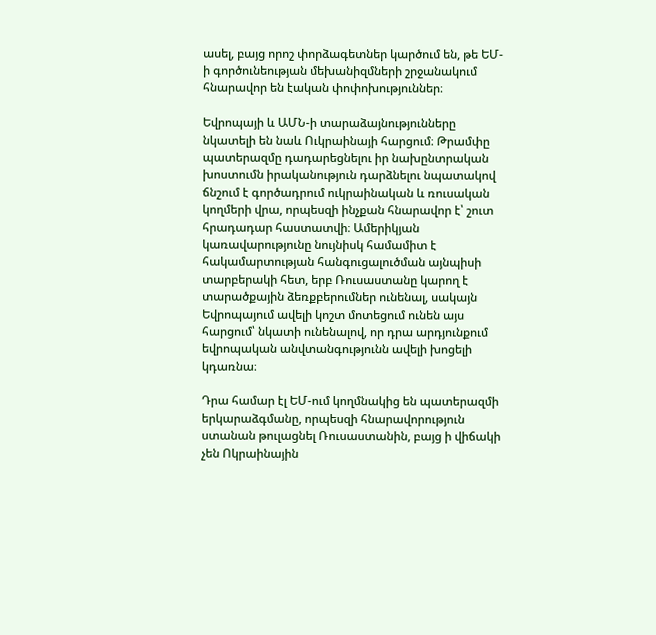ասել, բայց որոշ փորձագետներ կարծում են, թե ԵՄ-ի գործունեության մեխանիզմների շրջանակում հնարավոր են էական փոփոխություններ։

Եվրոպայի և ԱՄՆ-ի տարաձայնությունները նկատելի են նաև Ուկրաինայի հարցում։ Թրամփը պատերազմը դադարեցնելու իր նախընտրական խոստումն իրականություն դարձնելու նպատակով ճնշում է գործադրում ուկրաինական և ռուսական կողմերի վրա, որպեսզի ինչքան հնարավոր է՝ շուտ հրադադար հաստատվի։ Ամերիկյան կառավարությունը նույնիսկ համամիտ է հակամարտության հանգուցալուծման այնպիսի տարբերակի հետ, երբ Ռուսաստանը կարող է տարածքային ձեռքբերումներ ունենալ, սակայն Եվրոպայում ավելի կոշտ մոտեցում ունեն այս հարցում՝ նկատի ունենալով, որ դրա արդյունքում եվրոպական անվտանգությունն ավելի խոցելի կդառնա։

Դրա համար էլ ԵՄ-ում կողմնակից են պատերազմի երկարաձգմանը, որպեսզի հնարավորություն ստանան թուլացնել Ռուսաստանին, բայց ի վիճակի չեն Ոկրաինային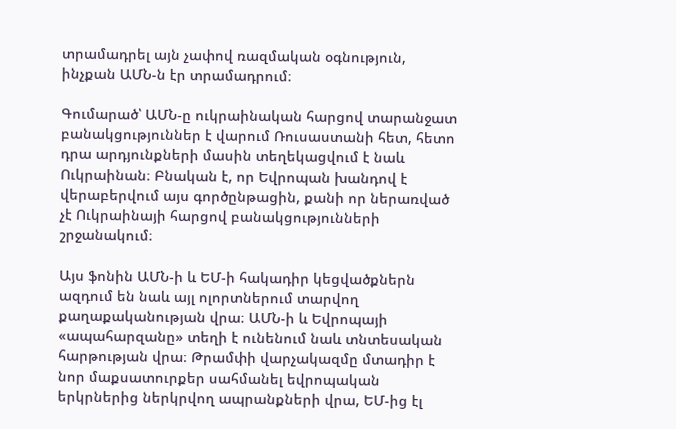տրամադրել այն չափով ռազմական օգնություն, ինչքան ԱՄՆ-ն էր տրամադրում։

Գումարած՝ ԱՄՆ-ը ուկրաինական հարցով տարանջատ բանակցություններ է վարում Ռուսաստանի հետ, հետո դրա արդյունքների մասին տեղեկացվում է նաև Ուկրաինան։ Բնական է, որ Եվրոպան խանդով է վերաբերվում այս գործընթացին, քանի որ ներառված չէ Ուկրաինայի հարցով բանակցությունների շրջանակում։

Այս ֆոնին ԱՄՆ-ի և ԵՄ-ի հակադիր կեցվածքներն ազդում են նաև այլ ոլորտներում տարվող քաղաքականության վրա։ ԱՄՆ-ի և Եվրոպայի «ապահարզանը» տեղի է ունենում նաև տնտեսական հարթության վրա։ Թրամփի վարչակազմը մտադիր է նոր մաքսատուրքեր սահմանել եվրոպական երկրներից ներկրվող ապրանքների վրա, ԵՄ-ից էլ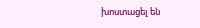խոստացել են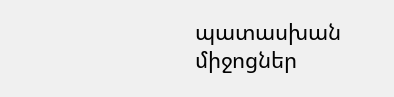պատասխան միջոցներ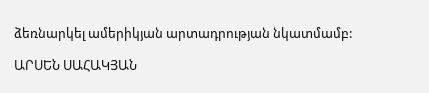ձեռնարկել ամերիկյան արտադրության նկատմամբ:

ԱՐՍԵՆ ՍԱՀԱԿՅԱՆ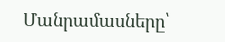Մանրամասները՝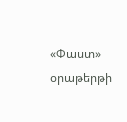«Փաստ» օրաթերթի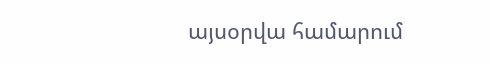այսօրվա համարում